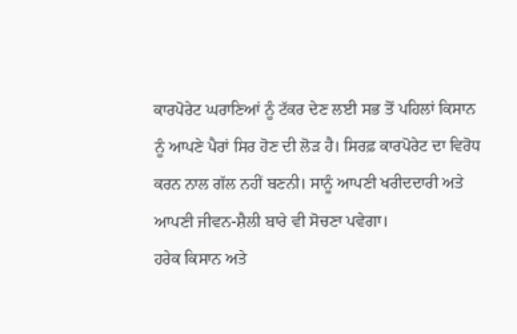ਕਾਰਪੋਰੇਟ ਘਰਾਣਿਆਂ ਨੂੰ ਟੱਕਰ ਦੇਣ ਲਈ ਸਭ ਤੋਂ ਪਹਿਲਾਂ ਕਿਸਾਨ ਨੂੰ ਆਪਣੇ ਪੈਰਾਂ ਸਿਰ ਹੋਣ ਦੀ ਲੋੜ ਹੈ। ਸਿਰਫ਼ ਕਾਰਪੋਰੇਟ ਦਾ ਵਿਰੋਧ ਕਰਨ ਨਾਲ ਗੱਲ ਨਹੀਂ ਬਣਨੀ। ਸਾਨੂੰ ਆਪਣੀ ਖਰੀਦਦਾਰੀ ਅਤੇ ਆਪਣੀ ਜੀਵਨ-ਸ਼ੈਲੀ ਬਾਰੇ ਵੀ ਸੋਚਣਾ ਪਵੇਗਾ।
ਹਰੇਕ ਕਿਸਾਨ ਅਤੇ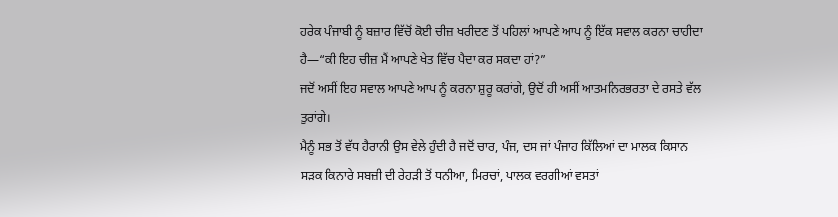ਹਰੇਕ ਪੰਜਾਬੀ ਨੂੰ ਬਜ਼ਾਰ ਵਿੱਚੋਂ ਕੋਈ ਚੀਜ਼ ਖਰੀਦਣ ਤੋਂ ਪਹਿਲਾਂ ਆਪਣੇ ਆਪ ਨੂੰ ਇੱਕ ਸਵਾਲ ਕਰਨਾ ਚਾਹੀਦਾ ਹੈ—“ਕੀ ਇਹ ਚੀਜ਼ ਮੈਂ ਆਪਣੇ ਖੇਤ ਵਿੱਚ ਪੈਦਾ ਕਰ ਸਕਦਾ ਹਾਂ?”
ਜਦੋਂ ਅਸੀਂ ਇਹ ਸਵਾਲ ਆਪਣੇ ਆਪ ਨੂੰ ਕਰਨਾ ਸ਼ੁਰੂ ਕਰਾਂਗੇ, ਉਦੋਂ ਹੀ ਅਸੀਂ ਆਤਮਨਿਰਭਰਤਾ ਦੇ ਰਸਤੇ ਵੱਲ ਤੁਰਾਂਗੇ।
ਮੈਨੂੰ ਸਭ ਤੋਂ ਵੱਧ ਹੈਰਾਨੀ ਉਸ ਵੇਲੇ ਹੁੰਦੀ ਹੈ ਜਦੋਂ ਚਾਰ, ਪੰਜ, ਦਸ ਜਾਂ ਪੰਜਾਹ ਕਿੱਲਿਆਂ ਦਾ ਮਾਲਕ ਕਿਸਾਨ ਸੜਕ ਕਿਨਾਰੇ ਸਬਜ਼ੀ ਦੀ ਰੇਹੜੀ ਤੋਂ ਧਨੀਆ, ਮਿਰਚਾਂ, ਪਾਲਕ ਵਰਗੀਆਂ ਵਸਤਾਂ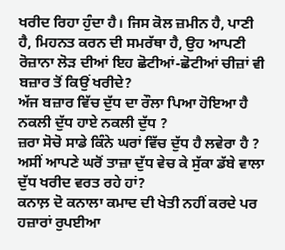ਖਰੀਦ ਰਿਹਾ ਹੁੰਦਾ ਹੈ। ਜਿਸ ਕੋਲ ਜ਼ਮੀਨ ਹੈ, ਪਾਣੀ ਹੈ, ਮਿਹਨਤ ਕਰਨ ਦੀ ਸਮਰੱਥਾ ਹੈ, ਉਹ ਆਪਣੀ ਰੋਜ਼ਾਨਾ ਲੋੜ ਦੀਆਂ ਇਹ ਛੋਟੀਆਂ-ਛੋਟੀਆਂ ਚੀਜ਼ਾਂ ਵੀ ਬਜ਼ਾਰ ਤੋਂ ਕਿਉਂ ਖਰੀਦੇ?
ਅੱਜ ਬਜ਼ਾਰ ਵਿੱਚ ਦੁੱਧ ਦਾ ਰੌਲਾ ਪਿਆ ਹੋਇਆ ਹੈ ਨਕਲੀ ਦੁੱਧ ਹਾਏ ਨਕਲੀ ਦੁੱਧ ?
ਜ਼ਰਾ ਸੋਚੋ ਸਾਡੇ ਕਿੰਨੇ ਘਰਾਂ ਵਿੱਚ ਦੁੱਧ ਹੈ ਲਵੇਰਾ ਹੈ ?
ਅਸੀਂ ਆਪਣੇ ਘਰੋਂ ਤਾਜ਼ਾ ਦੁੱਧ ਵੇਚ ਕੇ ਸੁੱਕਾ ਡੱਬੇ ਵਾਲਾ ਦੁੱਧ ਖਰੀਦ ਵਰਤ ਰਹੇ ਹਾਂ?
ਕਨਾਲ਼ ਦੋ ਕਨਾਲਾ ਕਮਾਦ ਦੀ ਖੇਤੀ ਨਹੀਂ ਕਰਦੇ ਪਰ ਹਜ਼ਾਰਾਂ ਰੁਪਈਆ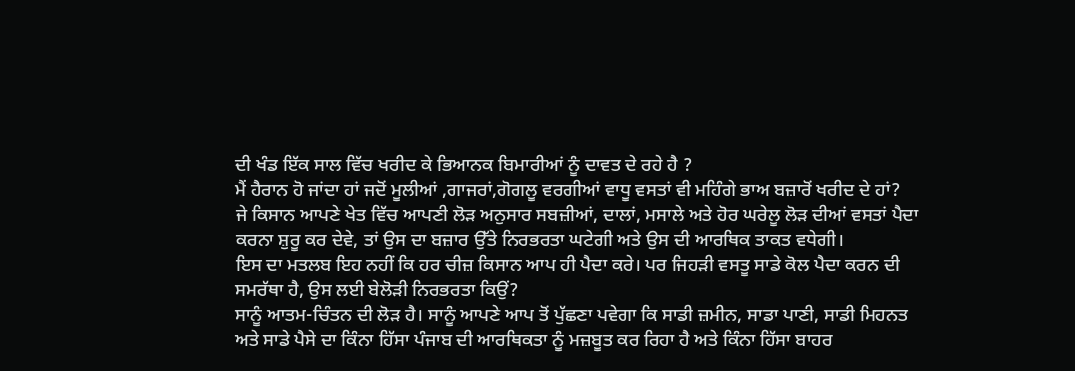ਦੀ ਖੰਡ ਇੱਕ ਸਾਲ ਵਿੱਚ ਖਰੀਦ ਕੇ ਭਿਆਨਕ ਬਿਮਾਰੀਆਂ ਨੂੰ ਦਾਵਤ ਦੇ ਰਹੇ ਹੈ ?
ਮੈਂ ਹੈਰਾਨ ਹੋ ਜਾਂਦਾ ਹਾਂ ਜਦੋਂ ਮੂਲੀਆਂ ,ਗਾਜਰਾਂ,ਗੋਗਲੂ ਵਰਗੀਆਂ ਵਾਧੂ ਵਸਤਾਂ ਵੀ ਮਹਿੰਗੇ ਭਾਅ ਬਜ਼ਾਰੋਂ ਖਰੀਦ ਦੇ ਹਾਂ?
ਜੇ ਕਿਸਾਨ ਆਪਣੇ ਖੇਤ ਵਿੱਚ ਆਪਣੀ ਲੋੜ ਅਨੁਸਾਰ ਸਬਜ਼ੀਆਂ, ਦਾਲਾਂ, ਮਸਾਲੇ ਅਤੇ ਹੋਰ ਘਰੇਲੂ ਲੋੜ ਦੀਆਂ ਵਸਤਾਂ ਪੈਦਾ ਕਰਨਾ ਸ਼ੁਰੂ ਕਰ ਦੇਵੇ, ਤਾਂ ਉਸ ਦਾ ਬਜ਼ਾਰ ਉੱਤੇ ਨਿਰਭਰਤਾ ਘਟੇਗੀ ਅਤੇ ਉਸ ਦੀ ਆਰਥਿਕ ਤਾਕਤ ਵਧੇਗੀ।
ਇਸ ਦਾ ਮਤਲਬ ਇਹ ਨਹੀਂ ਕਿ ਹਰ ਚੀਜ਼ ਕਿਸਾਨ ਆਪ ਹੀ ਪੈਦਾ ਕਰੇ। ਪਰ ਜਿਹੜੀ ਵਸਤੂ ਸਾਡੇ ਕੋਲ ਪੈਦਾ ਕਰਨ ਦੀ ਸਮਰੱਥਾ ਹੈ, ਉਸ ਲਈ ਬੇਲੋੜੀ ਨਿਰਭਰਤਾ ਕਿਉਂ?
ਸਾਨੂੰ ਆਤਮ-ਚਿੰਤਨ ਦੀ ਲੋੜ ਹੈ। ਸਾਨੂੰ ਆਪਣੇ ਆਪ ਤੋਂ ਪੁੱਛਣਾ ਪਵੇਗਾ ਕਿ ਸਾਡੀ ਜ਼ਮੀਨ, ਸਾਡਾ ਪਾਣੀ, ਸਾਡੀ ਮਿਹਨਤ ਅਤੇ ਸਾਡੇ ਪੈਸੇ ਦਾ ਕਿੰਨਾ ਹਿੱਸਾ ਪੰਜਾਬ ਦੀ ਆਰਥਿਕਤਾ ਨੂੰ ਮਜ਼ਬੂਤ ਕਰ ਰਿਹਾ ਹੈ ਅਤੇ ਕਿੰਨਾ ਹਿੱਸਾ ਬਾਹਰ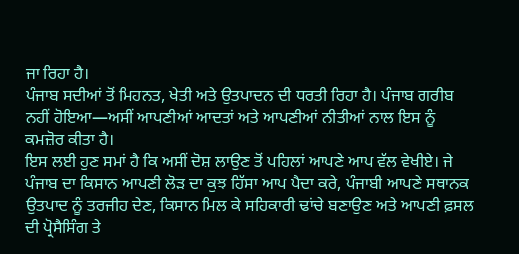ਜਾ ਰਿਹਾ ਹੈ।
ਪੰਜਾਬ ਸਦੀਆਂ ਤੋਂ ਮਿਹਨਤ, ਖੇਤੀ ਅਤੇ ਉਤਪਾਦਨ ਦੀ ਧਰਤੀ ਰਿਹਾ ਹੈ। ਪੰਜਾਬ ਗਰੀਬ ਨਹੀਂ ਹੋਇਆ—ਅਸੀਂ ਆਪਣੀਆਂ ਆਦਤਾਂ ਅਤੇ ਆਪਣੀਆਂ ਨੀਤੀਆਂ ਨਾਲ ਇਸ ਨੂੰ ਕਮਜ਼ੋਰ ਕੀਤਾ ਹੈ।
ਇਸ ਲਈ ਹੁਣ ਸਮਾਂ ਹੈ ਕਿ ਅਸੀਂ ਦੋਸ਼ ਲਾਉਣ ਤੋਂ ਪਹਿਲਾਂ ਆਪਣੇ ਆਪ ਵੱਲ ਵੇਖੀਏ। ਜੇ ਪੰਜਾਬ ਦਾ ਕਿਸਾਨ ਆਪਣੀ ਲੋੜ ਦਾ ਕੁਝ ਹਿੱਸਾ ਆਪ ਪੈਦਾ ਕਰੇ, ਪੰਜਾਬੀ ਆਪਣੇ ਸਥਾਨਕ ਉਤਪਾਦ ਨੂੰ ਤਰਜੀਹ ਦੇਣ, ਕਿਸਾਨ ਮਿਲ ਕੇ ਸਹਿਕਾਰੀ ਢਾਂਚੇ ਬਣਾਉਣ ਅਤੇ ਆਪਣੀ ਫ਼ਸਲ ਦੀ ਪ੍ਰੋਸੈਸਿੰਗ ਤੇ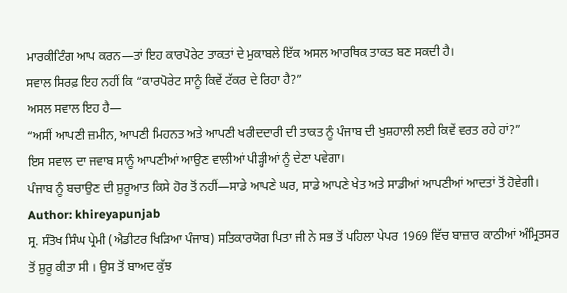ਮਾਰਕੀਟਿੰਗ ਆਪ ਕਰਨ—ਤਾਂ ਇਹ ਕਾਰਪੋਰੇਟ ਤਾਕਤਾਂ ਦੇ ਮੁਕਾਬਲੇ ਇੱਕ ਅਸਲ ਆਰਥਿਕ ਤਾਕਤ ਬਣ ਸਕਦੀ ਹੈ।
ਸਵਾਲ ਸਿਰਫ਼ ਇਹ ਨਹੀਂ ਕਿ “ਕਾਰਪੋਰੇਟ ਸਾਨੂੰ ਕਿਵੇਂ ਟੱਕਰ ਦੇ ਰਿਹਾ ਹੈ?”
ਅਸਲ ਸਵਾਲ ਇਹ ਹੈ—
“ਅਸੀਂ ਆਪਣੀ ਜ਼ਮੀਨ, ਆਪਣੀ ਮਿਹਨਤ ਅਤੇ ਆਪਣੀ ਖਰੀਦਦਾਰੀ ਦੀ ਤਾਕਤ ਨੂੰ ਪੰਜਾਬ ਦੀ ਖੁਸ਼ਹਾਲੀ ਲਈ ਕਿਵੇਂ ਵਰਤ ਰਹੇ ਹਾਂ?”
ਇਸ ਸਵਾਲ ਦਾ ਜਵਾਬ ਸਾਨੂੰ ਆਪਣੀਆਂ ਆਉਣ ਵਾਲੀਆਂ ਪੀੜ੍ਹੀਆਂ ਨੂੰ ਦੇਣਾ ਪਵੇਗਾ।
ਪੰਜਾਬ ਨੂੰ ਬਚਾਉਣ ਦੀ ਸ਼ੁਰੂਆਤ ਕਿਸੇ ਹੋਰ ਤੋਂ ਨਹੀਂ—ਸਾਡੇ ਆਪਣੇ ਘਰ, ਸਾਡੇ ਆਪਣੇ ਖੇਤ ਅਤੇ ਸਾਡੀਆਂ ਆਪਣੀਆਂ ਆਦਤਾਂ ਤੋਂ ਹੋਵੇਗੀ।
Author: khireyapunjab
ਸ੍ਰ. ਸੰਤੋਖ ਸਿੰਘ ਪ੍ਰੇਮੀ (ਐਡੀਟਰ ਖਿੜਿਆ ਪੰਜਾਬ) ਸਤਿਕਾਰਯੋਗ ਪਿਤਾ ਜੀ ਨੇ ਸਭ ਤੋਂ ਪਹਿਲਾ ਪੇਪਰ 1969 ਵਿੱਚ ਬਾਜ਼ਾਰ ਕਾਠੀਆਂ ਅੰਮ੍ਰਿਤਸਰ ਤੋਂ ਸ਼ੁਰੂ ਕੀਤਾ ਸੀ । ਉਸ ਤੋਂ ਬਾਅਦ ਕੁੱਝ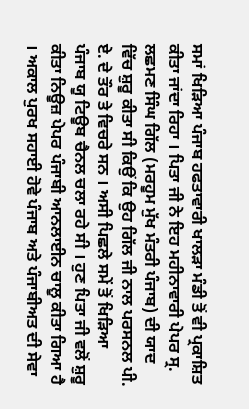ਸਮਾਂ ਖਿੜਿਆ ਪੰਜਾਬ ਹਫਤਾਵਾਰੀ ਖਾਲੜਾ ਮੰਡੀ ਤੋਂ ਵੀ ਪ੍ਰਕਾਸ਼ਿਤ ਕੀਤਾ ਜਾਂਦਾ ਰਿਹਾ । ਪਿਤਾ ਜੀ ਨੇ ਇਹ ਮਹੀਨਾਵਾਰੀ ਪੇਪਰ ਸ੍ਰ. ਲਛਮਣ ਸਿੰਘ ਗਿੱਲ (ਮਰਹੂਮ ਮੁੱਖ ਮੰਤਰੀ ਪੰਜਾਬ) ਦੀ ਯਾਦ ਵਿੱਚ ਸ਼ੁਰੂ ਕੀਤਾ ਸੀ ਕਿਉਂ ਕਿ ਉਹ ਗਿੱਲ ਜੀ ਨਾਲ ਪਰਸਨਲ ਪੀ. ਏ. ਦੇ ਤੌਰ ਤੇ ਵਿਚਰੇ ਸਨ । ਅਸੀ ਪਿਛਲੇ ਸਮੇਂ ਤੋਂ ਖਿੜਿਆ ਪੰਜਾਬ ਯੂ ਟਿਊਬ ਚੈਨਲ ਚਲਾ ਰਹੇ ਸੀ । ਹੁਣ ਪਿਤਾ ਜੀ ਵਲੋਂ ਸ਼ੁਰੂ ਕੀਤਾ ਨਿਊਜ਼ ਪੇਪਰ ਪੰਜਾਬੀ ਆਨਲਾਈਨ ਚਾਲੂ ਕੀਤਾ ਗਿਆ ਹੈ । ਅਕਾਲ ਪੁਰਖ ਸਹਾਈ ਹੋਵੇ ਪੰਜਾਬ ਅਤੇ ਪੰਜਾਬੀਅਤ ਦੀ ਸੇਵਾ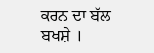ਕਰਨ ਦਾ ਬੱਲ ਬਖਸ਼ੇ ।